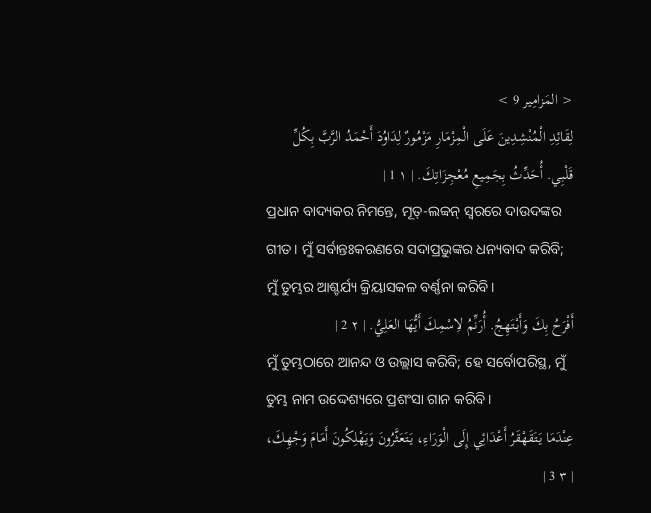< المَزامِير 9 >
لِقَائِدِ الْمُنْشِدِينَ عَلَى الْمِزْمَارِ مَزْمُورٌ لِدَاوُدَ أَحْمَدُ الرَّبَّ بِكُلِّ قَلْبِي. أُحَدِّثُ بِجَمِيعِ مُعْجِزَاتِكَ. | ١ 1 |
ପ୍ରଧାନ ବାଦ୍ୟକର ନିମନ୍ତେ, ମୂତ୍-ଲବ୍ବନ୍ ସ୍ୱରରେ ଦାଉଦଙ୍କର ଗୀତ। ମୁଁ ସର୍ବାନ୍ତଃକରଣରେ ସଦାପ୍ରଭୁଙ୍କର ଧନ୍ୟବାଦ କରିବି; ମୁଁ ତୁମ୍ଭର ଆଶ୍ଚର୍ଯ୍ୟ କ୍ରିୟାସକଳ ବର୍ଣ୍ଣନା କରିବି।
أَفْرَحُ بِكَ وَأَبْتَهِجُ. أُرَنِّمُ لاِسْمِكَ أَيُّهَا العَلِيُّ. | ٢ 2 |
ମୁଁ ତୁମ୍ଭଠାରେ ଆନନ୍ଦ ଓ ଉଲ୍ଲାସ କରିବି; ହେ ସର୍ବୋପରିସ୍ଥ, ମୁଁ ତୁମ୍ଭ ନାମ ଉଦ୍ଦେଶ୍ୟରେ ପ୍ରଶଂସା ଗାନ କରିବି।
عِنْدَمَا يَتَقَهْقَرُ أَعْدَائِي إِلَى الْوَرَاءِ، يَتَعَثَّرُونَ وَيَهْلِكُونَ أَمَامَ وَجْهِكَ، | ٣ 3 |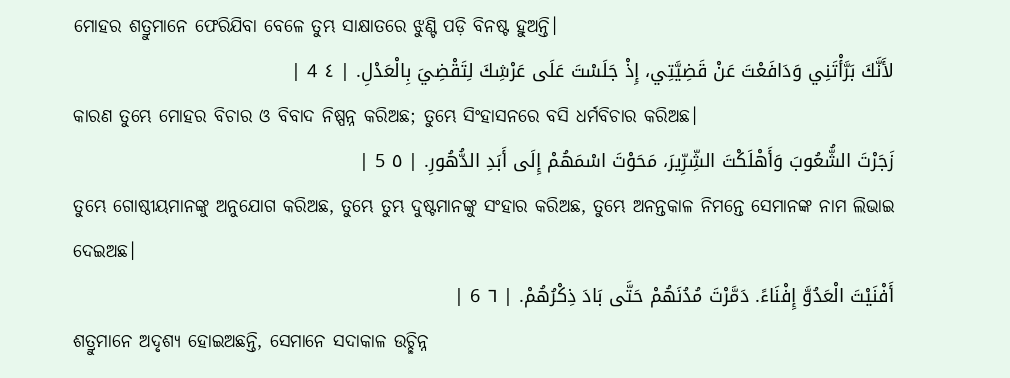ମୋହର ଶତ୍ରୁମାନେ ଫେରିଯିବା ବେଳେ ତୁମ୍ଭ ସାକ୍ଷାତରେ ଝୁଣ୍ଟି ପଡ଼ି ବିନଷ୍ଟ ହୁଅନ୍ତି।
لأَنَّكَ بَرَّأْتَنِي وَدَافَعْتَ عَنْ قَضِيَّتِي، إِذْ جَلَسْتَ عَلَى عَرْشِكَ لِتَقْضِيَ بِالْعَدْلِ. | ٤ 4 |
କାରଣ ତୁମ୍ଭେ ମୋହର ବିଚାର ଓ ବିବାଦ ନିଷ୍ପନ୍ନ କରିଅଛ; ତୁମ୍ଭେ ସିଂହାସନରେ ବସି ଧର୍ମବିଚାର କରିଅଛ।
زَجَرْتَ الشُّعُوبَ وَأَهْلَكْتَ الشِّرِّيرَ، مَحَوْتَ اسْمَهُمْ إِلَى أَبَدِ الدُّهُورِ. | ٥ 5 |
ତୁମ୍ଭେ ଗୋଷ୍ଠୀୟମାନଙ୍କୁ ଅନୁଯୋଗ କରିଅଛ, ତୁମ୍ଭେ ତୁମ୍ଭ ଦୁଷ୍ଟମାନଙ୍କୁ ସଂହାର କରିଅଛ, ତୁମ୍ଭେ ଅନନ୍ତକାଳ ନିମନ୍ତେ ସେମାନଙ୍କ ନାମ ଲିଭାଇ ଦେଇଅଛ।
أَفْنَيْتَ الْعَدُوَّ إِفْنَاءً. دَمَّرْتَ مُدُنَهُمْ حَتَّى بَادَ ذِكْرُهُمْ. | ٦ 6 |
ଶତ୍ରୁମାନେ ଅଦୃଶ୍ୟ ହୋଇଅଛନ୍ତି, ସେମାନେ ସଦାକାଳ ଉଚ୍ଛିନ୍ନ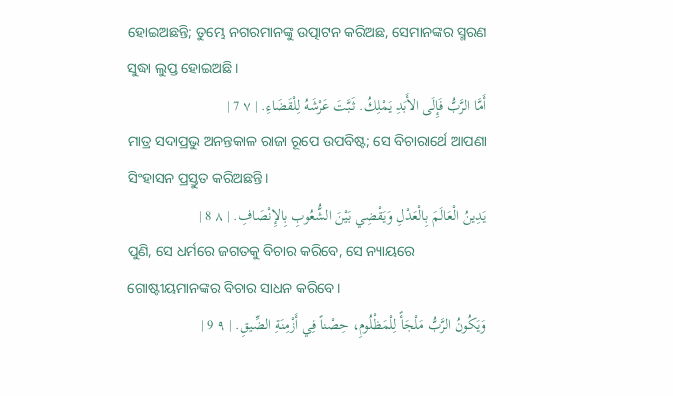ହୋଇଅଛନ୍ତି; ତୁମ୍ଭେ ନଗରମାନଙ୍କୁ ଉତ୍ପାଟନ କରିଅଛ, ସେମାନଙ୍କର ସ୍ମରଣ ସୁଦ୍ଧା ଲୁପ୍ତ ହୋଇଅଛି।
أَمَّا الرَّبُّ فَإِلَى الأَبَدِ يَمْلِكُ. ثَبَّتَ عَرْشَهُ لِلْقَضَاءِ. | ٧ 7 |
ମାତ୍ର ସଦାପ୍ରଭୁ ଅନନ୍ତକାଳ ରାଜା ରୂପେ ଉପବିଷ୍ଟ; ସେ ବିଚାରାର୍ଥେ ଆପଣା ସିଂହାସନ ପ୍ରସ୍ତୁତ କରିଅଛନ୍ତି।
يَدِينُ الْعَالَمَ بِالْعَدْلِ وَيَقْضِي بَيْنَ الشُّعُوبِ بِالإِنْصَافِ. | ٨ 8 |
ପୁଣି, ସେ ଧର୍ମରେ ଜଗତକୁ ବିଚାର କରିବେ, ସେ ନ୍ୟାୟରେ ଗୋଷ୍ଟୀୟମାନଙ୍କର ବିଚାର ସାଧନ କରିବେ।
وَيَكُونُ الرَّبُّ مَلْجَأً لِلْمَظْلُومِ، حِصْناً فِي أَزْمِنَةِ الضِّيقِ. | ٩ 9 |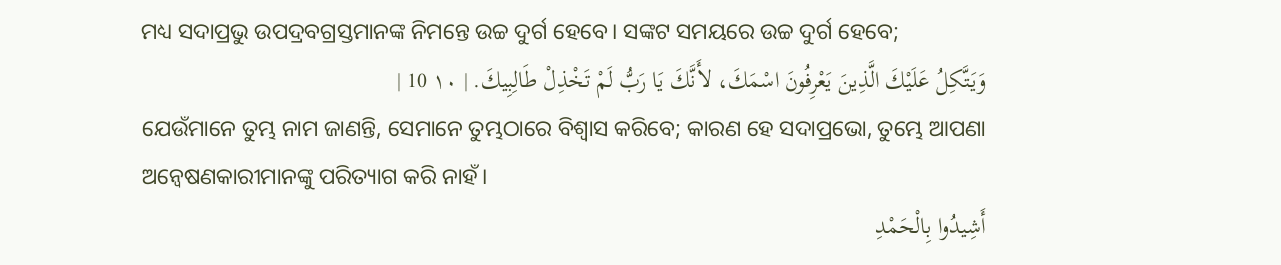ମଧ୍ୟ ସଦାପ୍ରଭୁ ଉପଦ୍ରବଗ୍ରସ୍ତମାନଙ୍କ ନିମନ୍ତେ ଉଚ୍ଚ ଦୁର୍ଗ ହେବେ। ସଙ୍କଟ ସମୟରେ ଉଚ୍ଚ ଦୁର୍ଗ ହେବେ;
وَيَتَّكِلُ عَلَيْكَ الَّذِينَ يَعْرِفُونَ اسْمَكَ، لأَنَّكَ يَا رَبُّ لَمْ تَخْذِلْ طَالِبِيكَ. | ١٠ 10 |
ଯେଉଁମାନେ ତୁମ୍ଭ ନାମ ଜାଣନ୍ତି, ସେମାନେ ତୁମ୍ଭଠାରେ ବିଶ୍ୱାସ କରିବେ; କାରଣ ହେ ସଦାପ୍ରଭୋ, ତୁମ୍ଭେ ଆପଣା ଅନ୍ୱେଷଣକାରୀମାନଙ୍କୁ ପରିତ୍ୟାଗ କରି ନାହଁ।
أَشِيدُوا بِالْحَمْدِ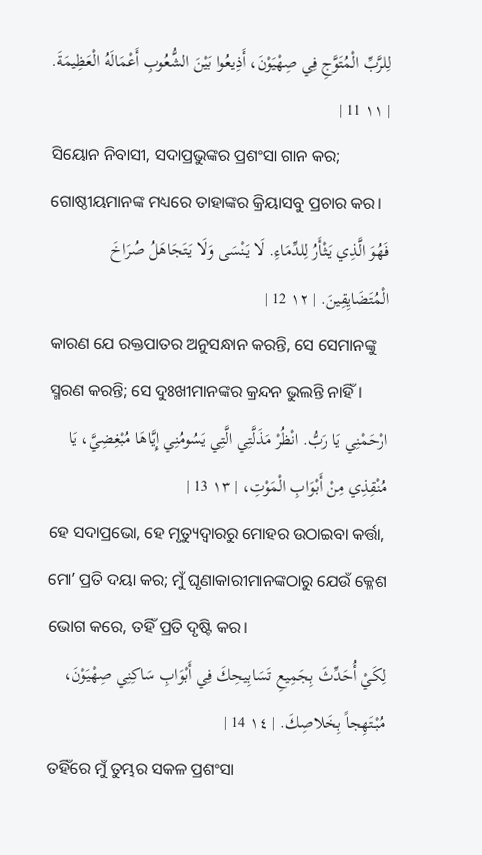لِلرَّبِّ الْمُتَوَّجِ فِي صِهْيَوْنَ، أَذِيعُوا بَيْنَ الشُّعُوبِ أَعْمَالَهُ الْعَظِيمَةَ. | ١١ 11 |
ସିୟୋନ ନିବାସୀ, ସଦାପ୍ରଭୁଙ୍କର ପ୍ରଶଂସା ଗାନ କର; ଗୋଷ୍ଠୀୟମାନଙ୍କ ମଧ୍ୟରେ ତାହାଙ୍କର କ୍ରିୟାସବୁ ପ୍ରଚାର କର।
فَهُوَ الَّذِي يَثْأَرُ لِلدِّمَاءِ. لَا يَنْسَى وَلَا يَتَجَاهَلُ صُرَاخَ الْمُتَضَايِقِينَ. | ١٢ 12 |
କାରଣ ଯେ ରକ୍ତପାତର ଅନୁସନ୍ଧାନ କରନ୍ତି, ସେ ସେମାନଙ୍କୁ ସ୍ମରଣ କରନ୍ତି; ସେ ଦୁଃଖୀମାନଙ୍କର କ୍ରନ୍ଦନ ଭୁଲନ୍ତି ନାହିଁ।
ارْحَمْنِي يَا رَبُّ. انْظُرْ مَذَلَّتِي الَّتِي يَسُومُنِي إِيَّاهَا مُبْغِضِيَّ، يَا مُنْقِذِي مِنْ أَبْوَابِ الْمَوْتِ، | ١٣ 13 |
ହେ ସଦାପ୍ରଭୋ, ହେ ମୃତ୍ୟୁଦ୍ୱାରରୁ ମୋହର ଉଠାଇବା କର୍ତ୍ତା, ମୋʼ ପ୍ରତି ଦୟା କର; ମୁଁ ଘୃଣାକାରୀମାନଙ୍କଠାରୁ ଯେଉଁ କ୍ଳେଶ ଭୋଗ କରେ, ତହିଁ ପ୍ରତି ଦୃଷ୍ଟି କର।
لِكَيْ أُحَدِّثَ بِجَمِيعِ تَسَابِيحِكَ فِي أَبْوَابِ سَاكِنِي صِهْيَوْنَ، مُبْتَهِجاً بِخَلاصِكَ. | ١٤ 14 |
ତହିଁରେ ମୁଁ ତୁମ୍ଭର ସକଳ ପ୍ରଶଂସା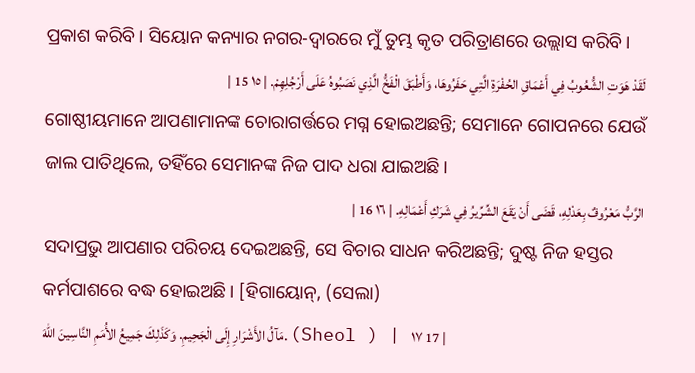ପ୍ରକାଶ କରିବି। ସିୟୋନ କନ୍ୟାର ନଗର-ଦ୍ୱାରରେ ମୁଁ ତୁମ୍ଭ କୃତ ପରିତ୍ରାଣରେ ଉଲ୍ଲାସ କରିବି।
لَقَدْ هَوَتِ الشُّعُوبُ فِي أَعْمَاقِ الحُفْرَةِ الَّتِي حَفَرُوهَا، وَأَطْبَقَ الْفَخُّ الَّذِي نَصَبُوهُ عَلَى أَرْجُلِهِمْ. | ١٥ 15 |
ଗୋଷ୍ଠୀୟମାନେ ଆପଣାମାନଙ୍କ ଚୋରାଗର୍ତ୍ତରେ ମଗ୍ନ ହୋଇଅଛନ୍ତି; ସେମାନେ ଗୋପନରେ ଯେଉଁ ଜାଲ ପାତିଥିଲେ, ତହିଁରେ ସେମାନଙ୍କ ନିଜ ପାଦ ଧରା ଯାଇଅଛି।
الرَّبُّ مَعْرُوفٌ بِعَدْلِهِ، قَضَى أَنْ يَقَعَ الشِّرِّيرُ فِي شَرَكِ أَعْمَالِهِ. | ١٦ 16 |
ସଦାପ୍ରଭୁ ଆପଣାର ପରିଚୟ ଦେଇଅଛନ୍ତି, ସେ ବିଚାର ସାଧନ କରିଅଛନ୍ତି; ଦୁଷ୍ଟ ନିଜ ହସ୍ତର କର୍ମପାଶରେ ବଦ୍ଧ ହୋଇଅଛି। [ହିଗାୟୋନ୍, (ସେଲା)
مَآلُ الأَشْرَارِ إِلَى الْجَحِيمِ. وَكَذَلِكَ جَمِيعُ الأُمَمِ النَّاسِينَ اللهَ. (Sheol ) | ١٧ 17 |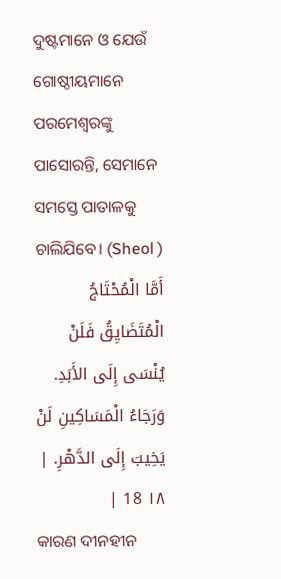ଦୁଷ୍ଟମାନେ ଓ ଯେଉଁ ଗୋଷ୍ଠୀୟମାନେ ପରମେଶ୍ୱରଙ୍କୁ ପାସୋରନ୍ତି, ସେମାନେ ସମସ୍ତେ ପାତାଳକୁ ଚାଲିଯିବେ। (Sheol )
أَمَّا الْمُحْتَاجُ الْمُتَضَايِقُ فَلَنْ يُنْسَى إِلَى الأَبَدِ. وَرَجَاءُ الْمَسَاكِينِ لَنْ يَخِيبَ إِلَى الدَّهْرِ. | ١٨ 18 |
କାରଣ ଦୀନହୀନ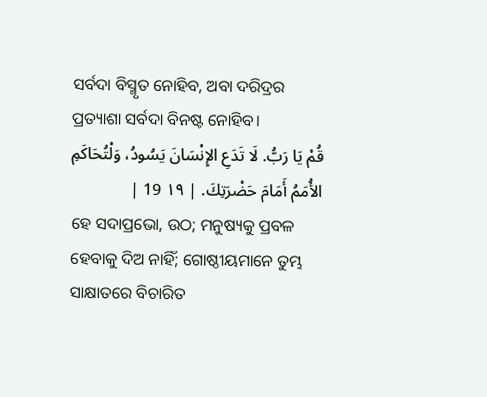ସର୍ବଦା ବିସ୍ମୃତ ନୋହିବ, ଅବା ଦରିଦ୍ରର ପ୍ରତ୍ୟାଶା ସର୍ବଦା ବିନଷ୍ଟ ନୋହିବ।
قُمْ يَا رَبُّ. لَا تَدَعِ الإِنْسَانَ يَسُودُ، وَلْتُحَاكَمِ الأُمَمُ أَمَامَ حَضْرَتِكَ. | ١٩ 19 |
ହେ ସଦାପ୍ରଭୋ, ଉଠ; ମନୁଷ୍ୟକୁ ପ୍ରବଳ ହେବାକୁ ଦିଅ ନାହିଁ; ଗୋଷ୍ଠୀୟମାନେ ତୁମ୍ଭ ସାକ୍ଷାତରେ ବିଚାରିତ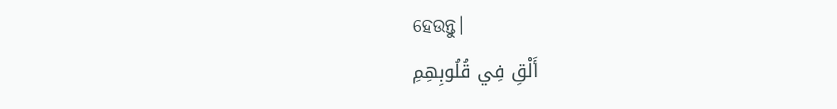ହେଉନ୍ତୁ।
أَلْقِ فِي قُلُوبِهِمِ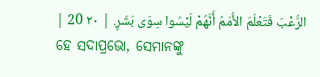الرُّعْبَ فَتَعْلَمَ الأُمَمُ أَنَّهُمْ لَيْسُوا سِوَى بَشَرٍ. | ٢٠ 20 |
ହେ ସଦାପ୍ରଭୋ, ସେମାନଙ୍କୁ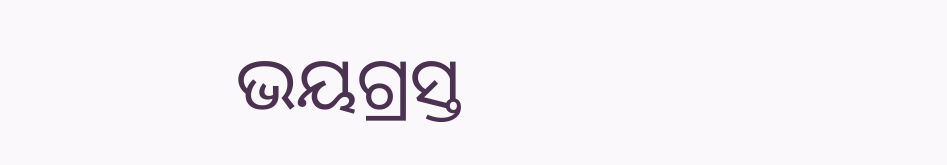ଭୟଗ୍ରସ୍ତ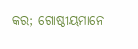କର; ଗୋଷ୍ଠୀୟମାନେ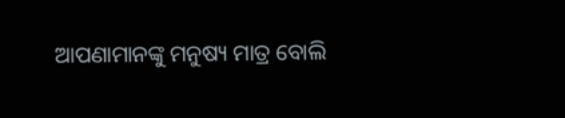ଆପଣାମାନଙ୍କୁ ମନୁଷ୍ୟ ମାତ୍ର ବୋଲି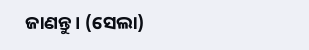ଜାଣନ୍ତୁ। (ସେଲା)